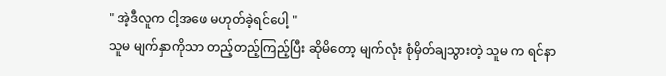" အဲ့ဒီလူက ငါ့အဖေ မဟုတ်ခဲ့ရင်ပေါ့ "
သူမ မျက်နှာကိုသာ တည့်တည့်ကြည့်ပြီး ဆိုမိတော့ မျက်လုံး စုံမှိတ်ချသွားတဲ့ သူမ က ရင်နာ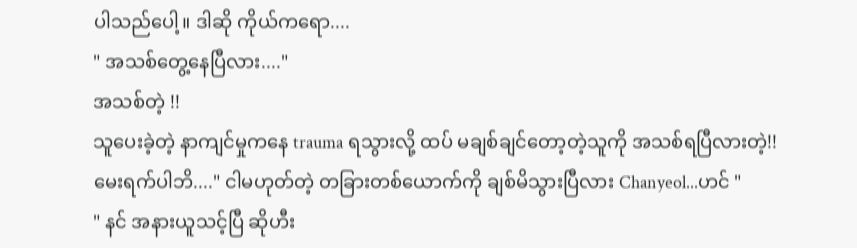ပါသည်ပေါ့။ ဒါဆို ကိုယ်ကရော....
" အသစ်တွေ့နေပြီလား...."
အသစ်တဲ့ !!
သူပေးခဲ့တဲ့ နာကျင်မှုကနေ trauma ရသွားလို့ ထပ် မချစ်ချင်တော့တဲ့သူကို အသစ်ရပြီလားတဲ့!!
မေးရက်ပါဘိ...." ငါမဟုတ်တဲ့ တခြားတစ်ယောက်ကို ချစ်မိသွားပြီလား Chanyeol...ဟင် "
" နင် အနားယူသင့်ပြီ ဆိုဟီး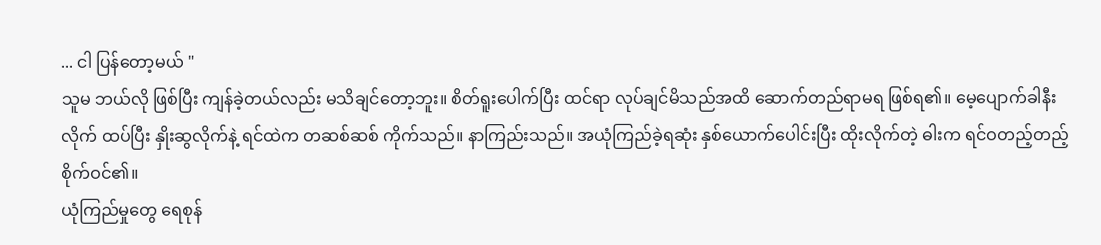... ငါ ပြန်တော့မယ် "
သူမ ဘယ်လို ဖြစ်ပြီး ကျန်ခဲ့တယ်လည်း မသိချင်တော့ဘူး။ စိတ်ရူးပေါက်ပြီး ထင်ရာ လုပ်ချင်မိသည်အထိ ဆောက်တည်ရာမရ ဖြစ်ရ၏။ မေ့ပျောက်ခါနီးလိုက် ထပ်ပြီး နှိုးဆွလိုက်နဲ့ ရင်ထဲက တဆစ်ဆစ် ကိုက်သည်။ နာကြည်းသည်။ အယုံကြည်ခဲ့ရဆုံး နှစ်ယောက်ပေါင်းပြီး ထိုးလိုက်တဲ့ ဓါးက ရင်ဝတည့်တည့် စိုက်ဝင်၏။
ယုံကြည်မှုတွေ ရေစုန်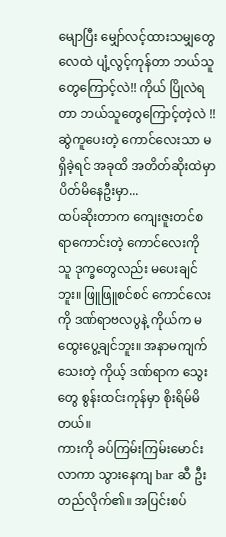မျောပြီး မျှော်လင့်ထားသမျှတွေ လေထဲ ပျံ့လွင့်ကုန်တာ ဘယ်သူတွေကြောင့်လဲ!! ကိုယ် ပြိုလဲရတာ ဘယ်သူတွေကြောင့်တဲ့လဲ !! ဆွဲကူပေးတဲ့ ကောင်လေးသာ မရှိခဲ့ရင် အခုထိ အတိတ်ဆိုးထဲမှာ ပိတ်မိနေဦးမှာ...
ထပ်ဆိုးတာက ကျေးဇူးတင်စရာကောင်းတဲ့ ကောင်လေးကို သူ ဒုက္ခတွေလည်း မပေးချင်ဘူး။ ဖြူဖြူစင်စင် ကောင်လေးကို ဒဏ်ရာဗလပွနဲ့ ကိုယ်က မထွေးပွေ့ချင်ဘူး။ အနာမကျက်သေးတဲ့ ကိုယ့် ဒဏ်ရာက သွေးတွေ စွန်းထင်းကုန်မှာ စိုးရိမ်မိတယ်။
ကားကို ခပ်ကြမ်းကြမ်းမောင်းလာကာ သွားနေကျ bar ဆီ ဦးတည်လိုက်၏။ အပြင်းစပ်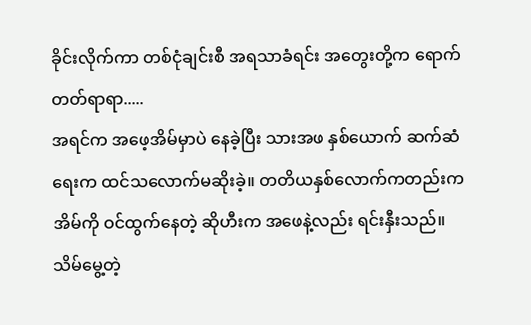ခိုင်းလိုက်ကာ တစ်ငုံချင်းစီ အရသာခံရင်း အတွေးတို့က ရောက်တတ်ရာရာ.....
အရင်က အဖေ့အိမ်မှာပဲ နေခဲ့ပြီး သားအဖ နှစ်ယောက် ဆက်ဆံရေးက ထင်သလောက်မဆိုးခဲ့။ တတိယနှစ်လောက်ကတည်းက အိမ်ကို ဝင်ထွက်နေတဲ့ ဆိုဟီးက အဖေနဲ့လည်း ရင်းနှီးသည်။ သိမ်မွေ့တဲ့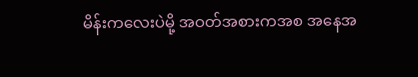မိန်းကလေးပဲမို့ အဝတ်အစားကအစ အနေအ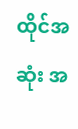ထိုင်အဆုံး အ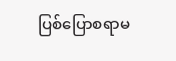ပြစ်ပြောစရာမ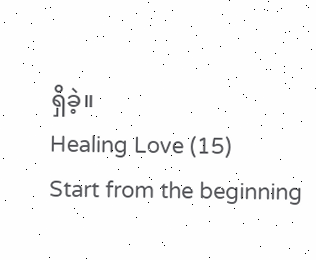ရှိခဲ့။
Healing Love (15)
Start from the beginning